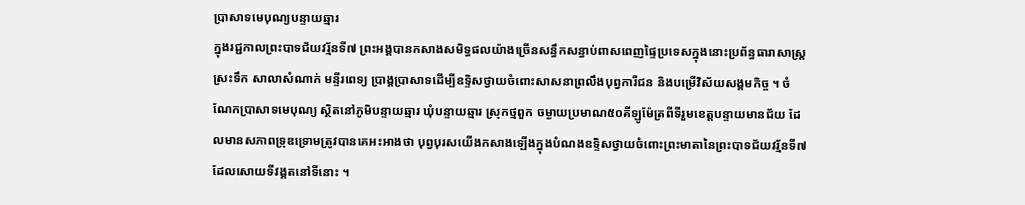ប្រាសាទមេបុណ្យបន្ទាយឆ្មារ
ក្នុងរជ្ជកាលព្រះបាទជ័យវរ្ម័នទី៧ ព្រះអង្គបានកសាងសមិទ្ធផលយ៉ាងច្រើនសន្ធឹកសន្ធាប់ពាសពេញផ្ទៃប្រទេសក្នុងនោះប្រព័ន្ធធារាសាស្ដ្រ ស្រះទឹក សាលាសំណាក់ មន្ទីរពេទ្យ ប្រាង្គប្រាសាទដើម្បីឧទ្ទិសថ្វាយចំពោះសាសនាព្រលឹងបុព្វការីជន និងបម្រើវិស័យសង្គមកិច្ច ។ ចំណែកប្រាសាទមេបុណ្យ ស្ថិតនៅភូមិបន្ទាយឆ្មារ ឃុំបន្ទាយឆ្មារ ស្រុកថ្មពួក ចម្ងាយប្រមាណ៥០គីឡូម៉ែត្រពីទីរួមខេត្ដបន្ទាយមានជ័យ ដែលមានសភាពទ្រុឌទ្រោមត្រូវបានគេអះអាងថា បុព្វបុរសយើងកសាងឡើងក្នុងបំណងឧទ្ទិសថ្វាយចំពោះព្រះមាតានៃព្រះបាទជ័យវរ្ម័នទី៧ ដែលសោយទីវង្គតនៅទីនោះ ។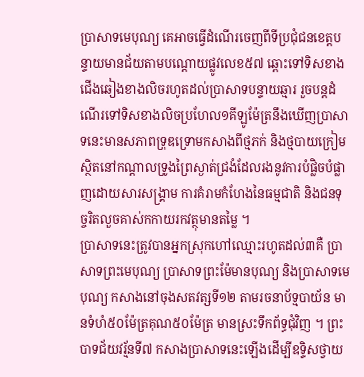ប្រាសាទមេបុណ្យ គេអាចធ្វើដំណើរចេញពីទីប្រជុំជនខេត្ដបន្ទាយមានជ័យតាមបណ្ដោយផ្លូវលេខ៥៧ ឆ្ពោះទៅទិសខាងជើងឆៀងខាងលិចរហូតដល់ប្រាសាទបន្ទាយឆ្មារ រួចបន្តដំណើរទៅទិសខាងលិចប្រហែល១គីឡូម៉ែត្រនឹងឃើញប្រាសាទនេះមានសភាពទ្រុឌទ្រោមកសាងពីថ្មភក់ និងថ្មបាយក្រៀម ស្ថិតនៅកណ្ដាលទ្រូងព្រៃស្ងាត់ជ្រងំដែលរងនូវការបំផ្លិចបំផ្លាញដោយសារសង្គ្រាម ការគំរាមកំហែងនៃធម្មជាតិ និងជនទុច្ចរិតលួចគាស់កកាយរកវត្ថុមានតម្លៃ ។
ប្រាសាទនេះត្រូវបានអ្នកស្រុកហៅឈ្មោះរហូតដល់៣គឺ ប្រាសាទព្រះមេបុណ្យ ប្រាសាទព្រះម៉ែមានបុណ្យ និងប្រាសាទមេបុណ្យ កសាងនៅចុងសតវត្សទី១២ តាមរចនាប័ទ្មបាយ័ន មានទំហំ៥០ម៉ែត្រគុណ៥០ម៉ែត្រ មានស្រះទឹកព័ទ្ធជុំវិញ ។ ព្រះបាទជ័យវរ្ម័នទី៧ កសាងប្រាសាទនេះឡើងដើម្បីឧទ្ទិសថ្វាយ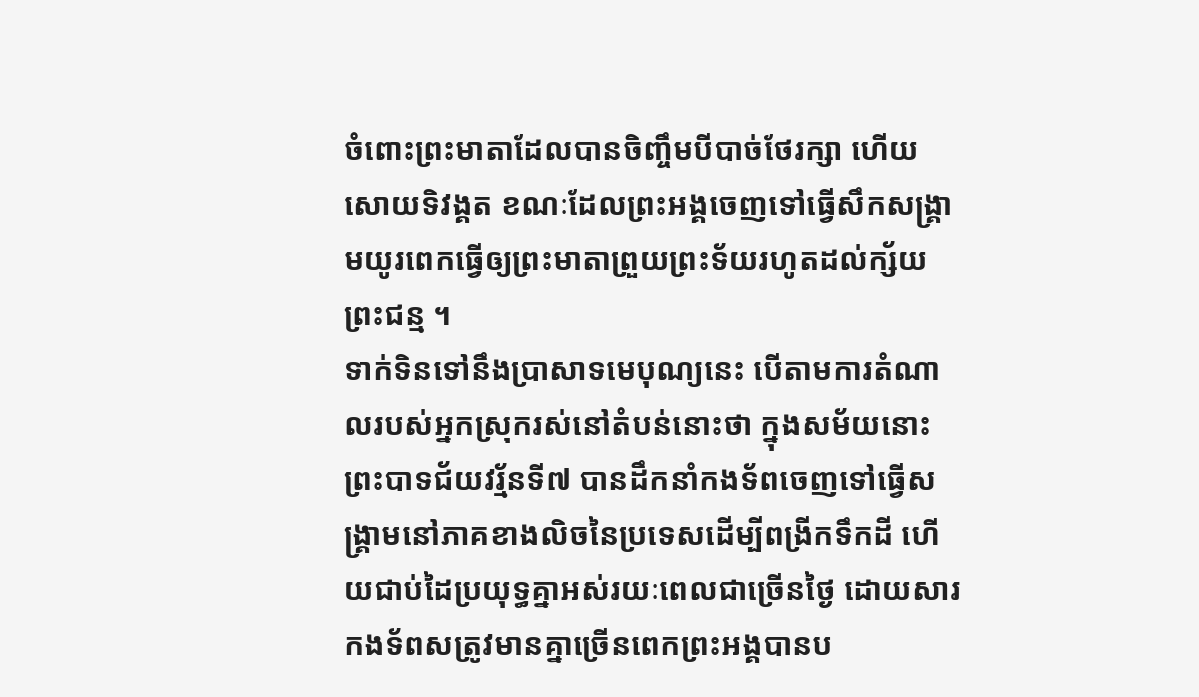ចំពោះព្រះមាតាដែលបានចិញ្ចឹមបីបាច់ថែរក្សា ហើយសោយទិវង្គត ខណៈដែលព្រះអង្គចេញទៅធ្វើសឹកសង្គ្រាមយូរពេកធើ្វឲ្យព្រះមាតាព្រួយព្រះទ័យរហូតដល់ក្ស័យព្រះជន្ម ។
ទាក់ទិនទៅនឹងប្រាសាទមេបុណ្យនេះ បើតាមការតំណាលរបស់អ្នកស្រុករស់នៅតំបន់នោះថា ក្នុងសម័យនោះព្រះបាទជ័យវរ្ម័នទី៧ បានដឹកនាំកងទ័ពចេញទៅធ្វើសង្គ្រាមនៅភាគខាងលិចនៃប្រទេសដើម្បីពង្រីកទឹកដី ហើយជាប់ដៃប្រយុទ្ធគ្នាអស់រយៈពេលជាច្រើនថ្ងៃ ដោយសារកងទ័ពសត្រូវមានគ្នាច្រើនពេកព្រះអង្គបានប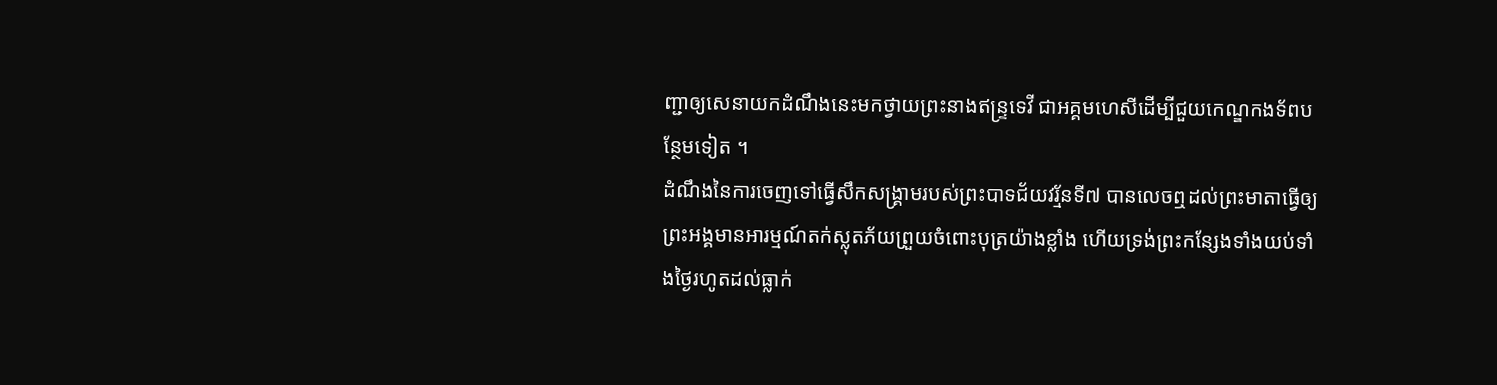ញ្ជាឲ្យសេនាយកដំណឹងនេះមកថ្វាយព្រះនាងឥន្ទ្រទេវី ជាអគ្គមហេសីដើម្បីជួយកេណ្ឌកងទ័ពបន្ថែមទៀត ។
ដំណឹងនៃការចេញទៅធ្វើសឹកសង្គ្រាមរបស់ព្រះបាទជ័យវរ្ម័នទី៧ បានលេចឮដល់ព្រះមាតាធ្វើឲ្យព្រះអង្គមានអារម្មណ៍តក់ស្លុតភ័យព្រួយចំពោះបុត្រយ៉ាងខ្លាំង ហើយទ្រង់ព្រះកន្សែងទាំងយប់ទាំងថ្ងៃរហូតដល់ធ្លាក់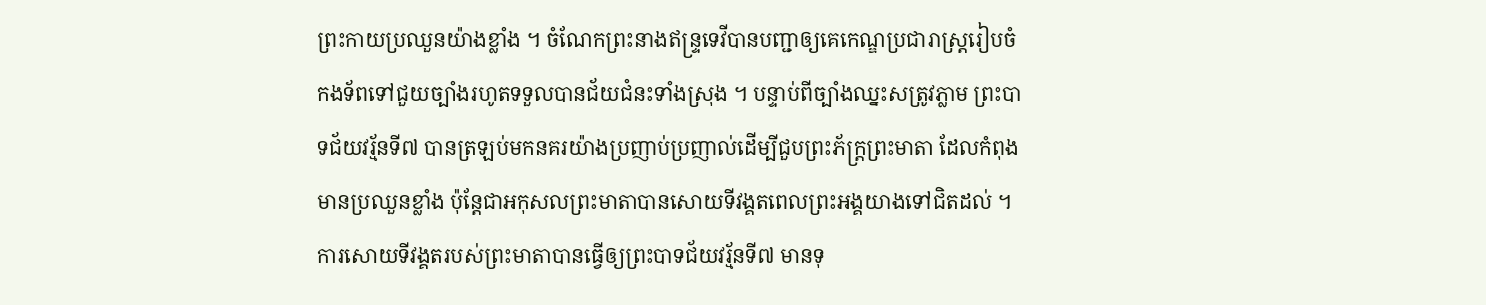ព្រះកាយប្រឈួនយ៉ាងខ្លាំង ។ ចំណែកព្រះនាងឥន្ទ្រទេវីបានបញ្ជាឲ្យគេកេណ្ឌប្រជារាស្ដ្ររៀបចំកងទ័ពទៅជួយច្បាំងរហូតទទួលបានជ័យជំនះទាំងស្រុង ។ បន្ទាប់ពីច្បាំងឈ្នះសត្រូវភ្លាម ព្រះបាទជ័យវរ្ម័នទី៧ បានត្រឡប់មកនគរយ៉ាងប្រញាប់ប្រញាល់ដើម្បីជួបព្រះភ័ក្ដ្រព្រះមាតា ដែលកំពុងមានប្រឈួនខ្លាំង ប៉ុន្ដែជាអកុសលព្រះមាតាបានសោយទីវង្គតពេលព្រះអង្គយាងទៅជិតដល់ ។
ការសោយទីវង្គតរបស់ព្រះមាតាបានធ្វើឲ្យព្រះបាទជ័យវរ្ម័នទី៧ មានទុ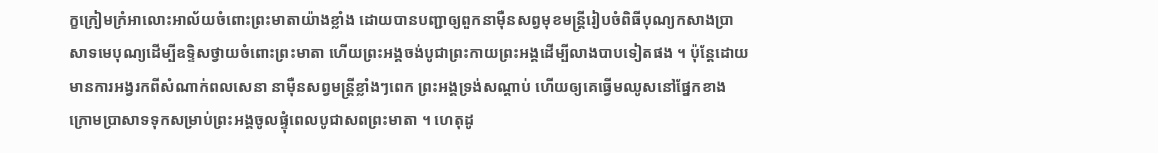ក្ខក្រៀមក្រំអាលោះអាល័យចំពោះព្រះមាតាយ៉ាងខ្លាំង ដោយបានបញ្ជាឲ្យពួកនាម៉ឺនសព្វមុខមន្ដ្រីរៀបចំពិធីបុណ្យកសាងប្រាសាទមេបុណ្យដើម្បីឧទ្ទិសថ្វាយចំពោះព្រះមាតា ហើយព្រះអង្គចង់បូជាព្រះកាយព្រះអង្គដើម្បីលាងបាបទៀតផង ។ ប៉ុន្ដែដោយមានការអង្វរកពីសំណាក់ពលសេនា នាម៉ឺនសព្វមន្ដ្រីខ្លាំងៗពេក ព្រះអង្គទ្រង់សណ្ដាប់ ហើយឲ្យគេធ្វើមឈូសនៅផ្នែកខាងក្រោមប្រាសាទទុកសម្រាប់ព្រះអង្គចូលផ្ទុំពេលបូជាសពព្រះមាតា ។ ហេតុដូ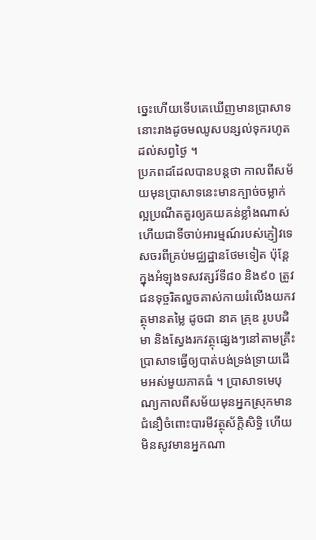ច្នេះហើយទើបគេឃើញមានប្រាសាទនោះរាងដូចមឈូសបន្សល់ទុករហូតដល់សព្វថ្ងៃ ។
ប្រភពដដែលបានបន្តថា កាលពីសម័យមុនប្រាសាទនេះមានក្បាច់ចម្លាក់ល្អប្រណីតគួរឲ្យគយគន់ខ្លាំងណាស់ ហើយជាទីចាប់អារម្មណ៍របស់ភ្ញៀវទេសចរពីគ្រប់មជ្ឈដ្ឋានថែមទៀត ប៉ុន្ដែក្នុងអំឡុងទសវត្សរ៍ទី៨០ និង៩០ ត្រូវជនទុច្ចរិតលួចគាស់កាយរំលើងយកវត្ថុមានតម្លៃ ដូចជា នាគ គ្រុឌ រូបបដិមា និងស្វែងរកវត្ថុផ្សេងៗនៅតាមគ្រឹះប្រាសាទធ្វើឲ្យបាត់បង់ទ្រង់ទ្រាយដើមអស់មួយភាគធំ ។ ប្រាសាទមេបុណ្យកាលពីសម័យមុនអ្នកស្រុកមានជំនឿចំពោះបារមីវត្ថុស័ក្ដិសិទ្ធិ ហើយមិនសូវមានអ្នកណា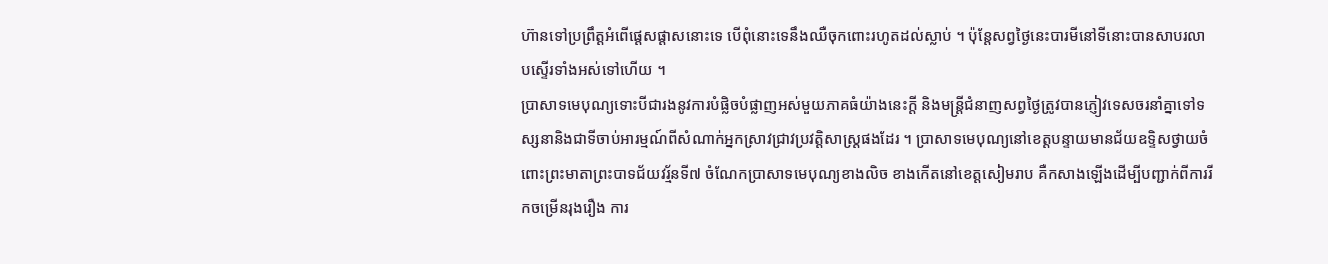ហ៊ានទៅប្រព្រឹត្ដអំពើផ្ដេសផ្ដាសនោះទេ បើពុំនោះទេនឹងឈឺចុកពោះរហូតដល់ស្លាប់ ។ ប៉ុន្ដែសព្វថ្ងៃនេះបារមីនៅទីនោះបានសាបរលាបស្ទើរទាំងអស់ទៅហើយ ។
ប្រាសាទមេបុណ្យទោះបីជារងនូវការបំផ្លិចបំផ្លាញអស់មួយភាគធំយ៉ាងនេះក្ដី និងមន្ដ្រីជំនាញសព្វថ្ងៃត្រូវបានភ្ញៀវទេសចរនាំគ្នាទៅទស្សនានិងជាទីចាប់អារម្មណ៍ពីសំណាក់អ្នកស្រាវជ្រាវប្រវត្ដិសាស្ដ្រផងដែរ ។ ប្រាសាទមេបុណ្យនៅខេត្ដបន្ទាយមានជ័យឧទ្ទិសថ្វាយចំពោះព្រះមាតាព្រះបាទជ័យវរ្ម័នទី៧ ចំណែកប្រាសាទមេបុណ្យខាងលិច ខាងកើតនៅខេត្ដសៀមរាប គឺកសាងឡើងដើម្បីបញ្ជាក់ពីការរីកចម្រើនរុងរឿង ការ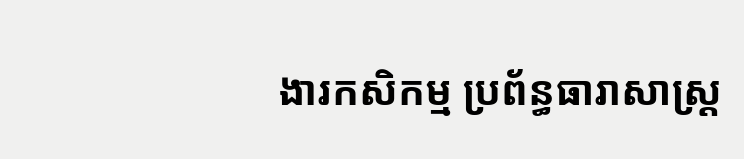ងារកសិកម្ម ប្រព័ន្ធធារាសាស្ដ្រ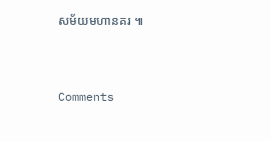សម័យមហានគរ ៕



Comments